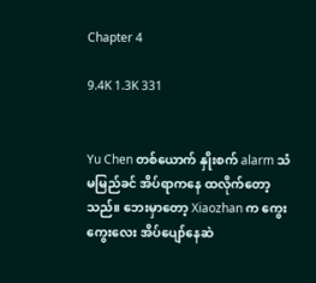Chapter 4

9.4K 1.3K 331


Yu Chen တစ်ယောက် နှိုးစက် alarm သံမမြည်ခင် အိပ်ရာကနေ ထလိုက်တော့သည်။ ‌ဘေးမှာတော့ Xiaozhan က ကွေးကွေးလေး အိပ်ပျော်နေဆဲ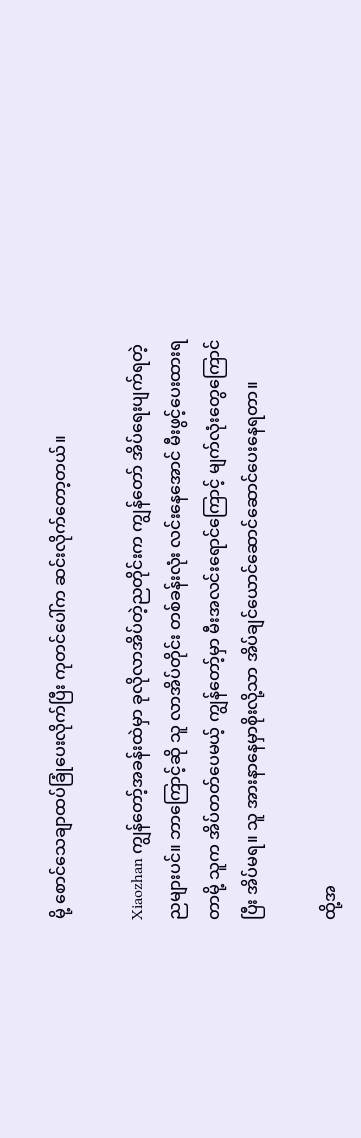မို့ စောင်သေချာထပ်ခြုံပေးလိုက်ပြီး ကုတင်ပေါ်က ဆင်းလိုက်တော့တယ်။

Xiaozhan ကျွန်တော့်အခန်းထဲမှာ ခုလိုလာအိပ်တဲ့ညတိုင်းက ကျွန်တော် အိပ်ရေးပျက်ရတဲ့ညများပင်။ ဘာကြောင့်ဆို သူ လာအိပ်တိုင်း တစ်ခန်းလုံး လင်းနေအောင် မီးဖွင့်ပေးထားရတာမို့ သူက အိပ်တတ်ပေမယ့် ကျွန်တော့်မှာ မီးအလင်းရောင်ကြောင့် မျက်လုံးတွေကြောင်ပြီး အိပ်မရ။ သူ အားနာနေမှာစိုးလို့သာ အိပ်ချင်‌ယောင်ဆောင်ဆောင်ပေးနေရတာ။

ထို့အ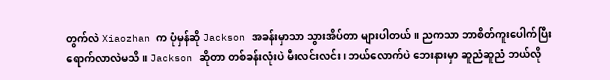တွက်လဲ Xiaozhan က ပုံမှန်ဆို Jackson အခန်းမှာသာ သွားအိပ်တာ များပါတယ်။ ညကသာ ဘာစိတ်ကူးပေါက်ပြီး ရောက်လာလဲမသိ။ Jackson ဆိုတာ တစ်ခန်းလုံးပဲ မီးလင်းလင်း၊ ဘယ်လောက်ပဲ ဘေးနားမှာ ဆူညံဆူညံ ဘယ်လို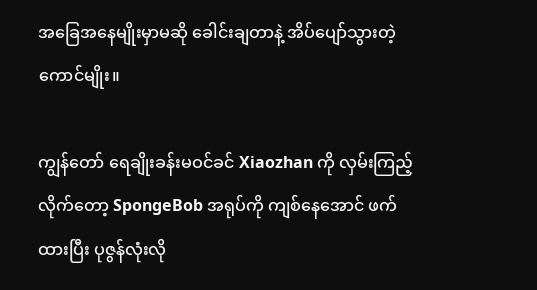အခြေအနေမျိုးမှာမဆို ခေါင်းချတာနဲ့ အိပ်‌ပျော်သွားတဲ့ကောင်မျိုး။

ကျွန်တော် ရေချိုးခန်းမဝင်ခင် Xiaozhan ကို လှမ်းကြည့်လိုက်တော့ SpongeBob အရုပ်ကို ကျစ်နေအောင် ဖက်ထားပြီး ပုဇွန်လုံးလို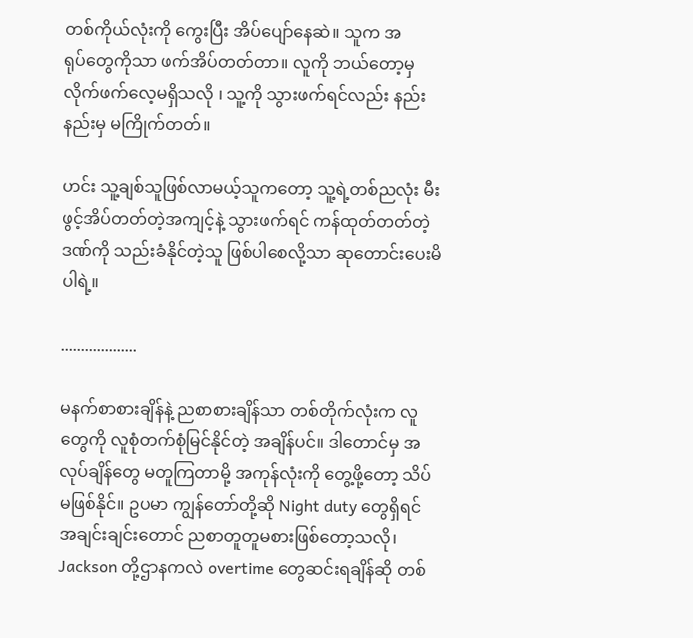တစ်ကိုယ်လုံးကို ‌ကွေးပြီး အိပ်ပျော်နေဆဲ။ သူက အရုပ်‌တွေကိုသာ ဖက်အိပ်တတ်တာ။ လူကို ဘယ်တော့မှ လိုက်ဖက်လေ့မရှိသလို ၊ သူ့ကို သွားဖက်ရင်လည်း နည်းနည်းမှ မကြိုက်တတ်။

ဟင်း သူ့ချစ်သူဖြစ်လာမယ့်သူကတော့ သူ့ရဲ့တစ်ညလုံး မီးဖွင့်အိပ်တတ်တဲ့အကျင့်နဲ့ သွားဖက်ရင် ကန်ထုတ်တတ်တဲ့ ဒဏ်ကို သည်းခံနိုင်တဲ့သူ ဖြစ်ပါစေလို့သာ ဆုတောင်းပေးမိပါရဲ့။

...................

မနက်စာစားချိန်နဲ့ ညစာစားချိန်သာ တစ်‌တိုက်လုံးက လူတွေကို လူစုံတက်စုံမြင်နိုင်တဲ့ အချိန်ပင်။ ဒါတောင်မှ အလုပ်ချိန်တွေ မတူကြတာမို့ အကုန်လုံးကို တွေ့ဖို့တော့ သိပ်မဖြစ်နိုင်။ ဥပမာ ကျွန်တော်တို့ဆို Night duty တွေရှိရင် အချင်းချင်းတောင် ညစာတူတူမစားဖြစ်တော့သလို၊ Jackson တို့ဌာနကလဲ overtime တွေဆင်းရချိန်ဆို တစ်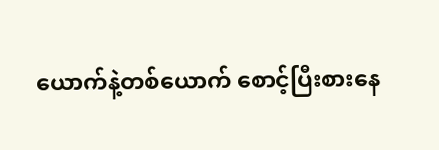ယောက်နဲ့တစ်ယောက် စောင့်ပြီးစားနေ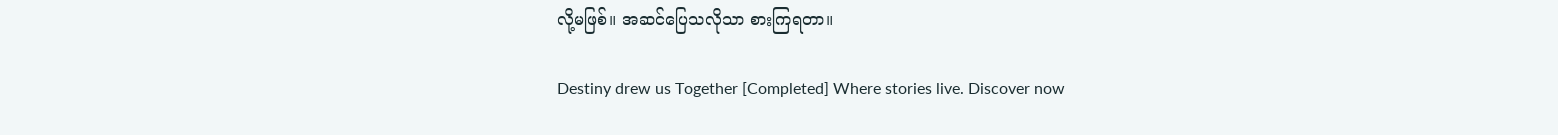လို့မဖြစ်။ အဆင်ပြေသလိုသာ စားကြရတာ။

Destiny drew us Together [Completed] Where stories live. Discover now